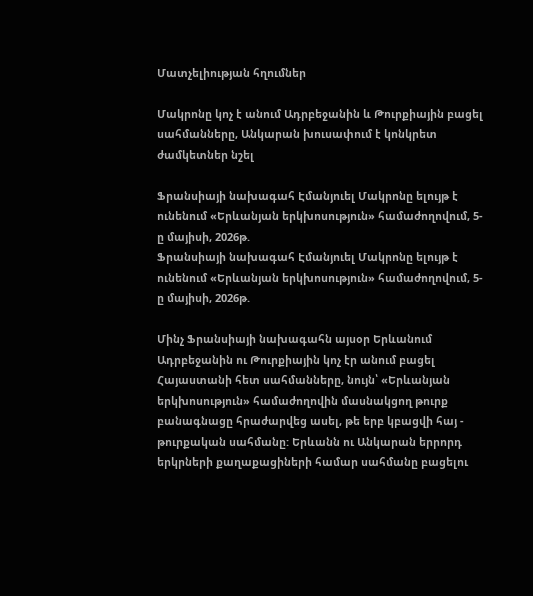Մատչելիության հղումներ

Մակրոնը կոչ է անում Ադրբեջանին և Թուրքիային բացել սահմանները, Անկարան խուսափում է կոնկրետ ժամկետներ նշել

Ֆրանսիայի նախագահ Էմանյուել Մակրոնը ելույթ է ունենում «Երևանյան երկխոսություն» համաժողովում, 5-ը մայիսի, 2026թ.
Ֆրանսիայի նախագահ Էմանյուել Մակրոնը ելույթ է ունենում «Երևանյան երկխոսություն» համաժողովում, 5-ը մայիսի, 2026թ.

Մինչ Ֆրանսիայի նախագահն այսօր Երևանում Ադրբեջանին ու Թուրքիային կոչ էր անում բացել Հայաստանի հետ սահմանները, նույն՝ «Երևանյան երկխոսություն» համաժողովին մասնակցող թուրք բանագնացը հրաժարվեց ասել, թե երբ կբացվի հայ - թուրքական սահմանը: Երևանն ու Անկարան երրորդ երկրների քաղաքացիների համար սահմանը բացելու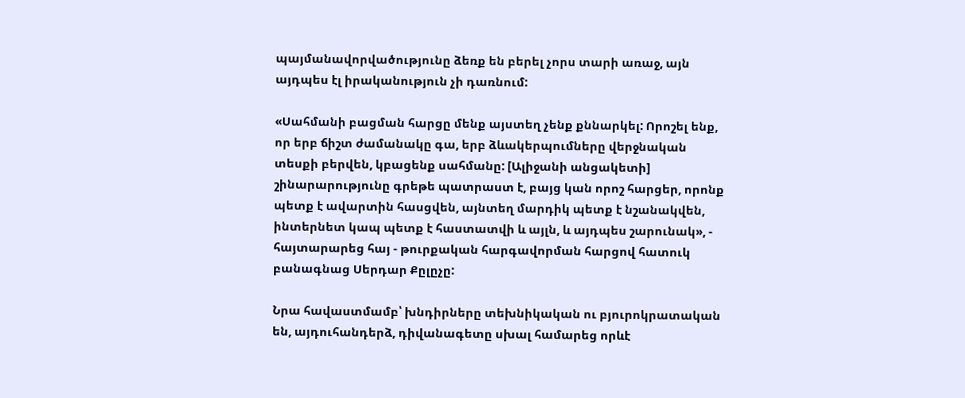պայմանավորվածությունը ձեռք են բերել չորս տարի առաջ, այն այդպես էլ իրականություն չի դառնում:

«Սահմանի բացման հարցը մենք այստեղ չենք քննարկել: Որոշել ենք, որ երբ ճիշտ ժամանակը գա, երբ ձևակերպումները վերջնական տեսքի բերվեն, կբացենք սահմանը: [Ալիջանի անցակետի] շինարարությունը գրեթե պատրաստ է, բայց կան որոշ հարցեր, որոնք պետք է ավարտին հասցվեն, այնտեղ մարդիկ պետք է նշանակվեն, ինտերնետ կապ պետք է հաստատվի և այլն, և այդպես շարունակ», - հայտարարեց հայ - թուրքական հարգավորման հարցով հատուկ բանագնաց Սերդար Քըլըչը:

Նրա հավաստմամբ՝ խնդիրները տեխնիկական ու բյուրոկրատական են, այդուհանդերձ, դիվանագետը սխալ համարեց որևէ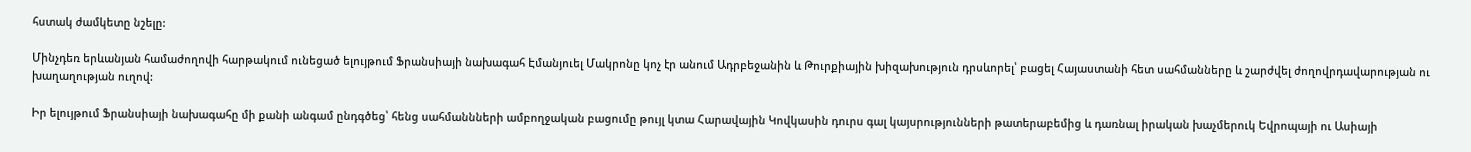հստակ ժամկետը նշելը:

Մինչդեռ երևանյան համաժողովի հարթակում ունեցած ելույթում Ֆրանսիայի նախագահ Էմանյուել Մակրոնը կոչ էր անում Ադրբեջանին և Թուրքիային խիզախություն դրսևորել՝ բացել Հայաստանի հետ սահմանները և շարժվել ժողովրդավարության ու խաղաղության ուղով:

Իր ելույթում Ֆրանսիայի նախագահը մի քանի անգամ ընդգծեց՝ հենց սահմաննների ամբողջական բացումը թույլ կտա Հարավային Կովկասին դուրս գալ կայսրությունների թատերաբեմից և դառնալ իրական խաչմերուկ Եվրոպայի ու Ասիայի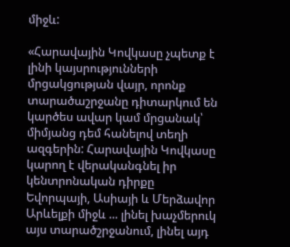միջև:

«Հարավային Կովկասը չպետք է լինի կայսրությունների մրցակցության վայր, որոնք տարածաշրջանը դիտարկում են կարծես ավար կամ մրցանակ՝ միմյանց դեմ հանելով տեղի ազգերին: Հարավային Կովկասը կարող է վերականգնել իր կենտրոնական դիրքը Եվորպայի, Ասիայի և Մերձավոր Արևելքի միջև ... լինել խաչմերուկ այս տարածշրջանում, լինել այդ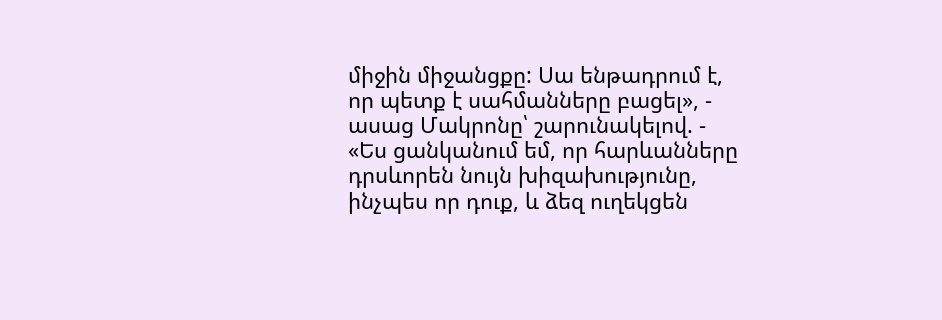միջին միջանցքը: Սա ենթադրում է, որ պետք է սահմանները բացել», - ասաց Մակրոնը՝ շարունակելով. - «Ես ցանկանում եմ, որ հարևանները դրսևորեն նույն խիզախությունը, ինչպես որ դուք, և ձեզ ուղեկցեն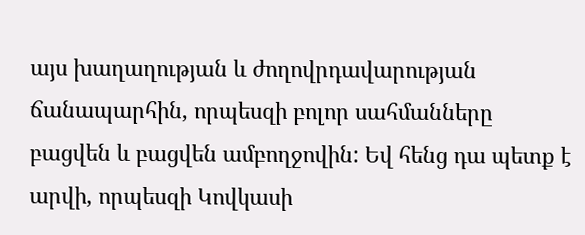այս խաղաղության և ժողովրդավարության ճանապարհին, որպեսզի բոլոր սահմանները բացվեն և բացվեն ամբողջովին: Եվ հենց դա պետք է արվի, որպեսզի Կովկասի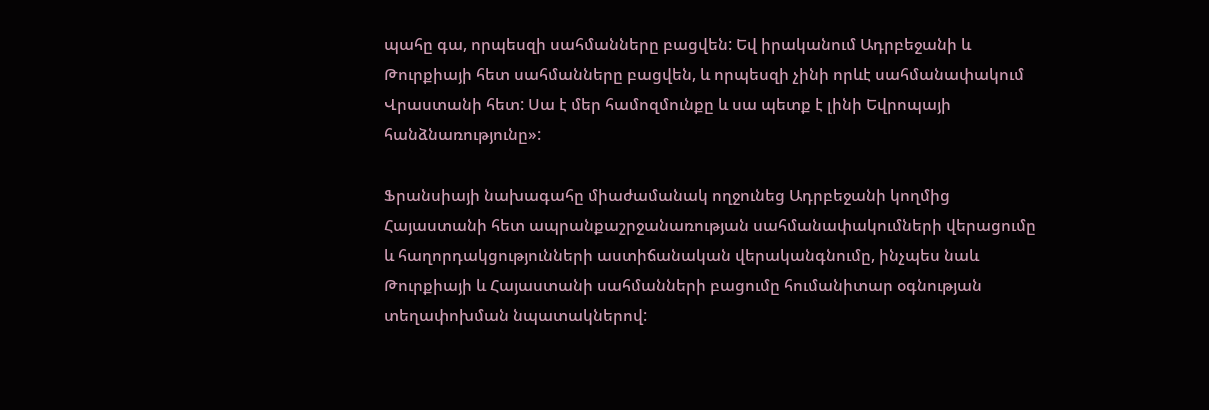պահը գա, որպեսզի սահմանները բացվեն: Եվ իրականում Ադրբեջանի և Թուրքիայի հետ սահմանները բացվեն, և որպեսզի չինի որևէ սահմանափակում Վրաստանի հետ: Սա է մեր համոզմունքը և սա պետք է լինի Եվրոպայի հանձնառությունը»:

Ֆրանսիայի նախագահը միաժամանակ ողջունեց Ադրբեջանի կողմից Հայաստանի հետ ապրանքաշրջանառության սահմանափակումների վերացումը և հաղորդակցությունների աստիճանական վերականգնումը, ինչպես նաև Թուրքիայի և Հայաստանի սահմանների բացումը հումանիտար օգնության տեղափոխման նպատակներով: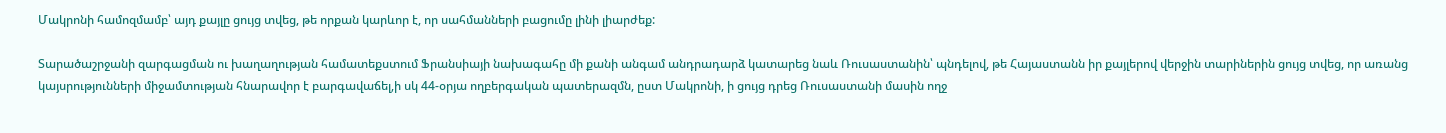Մակրոնի համոզմամբ՝ այդ քայլը ցույց տվեց, թե որքան կարևոր է, որ սահմանների բացումը լինի լիարժեք:

Տարածաշրջանի զարգացման ու խաղաղության համատեքստում Ֆրանսիայի նախագահը մի քանի անգամ անդրադարձ կատարեց նաև Ռուսաստանին՝ պնդելով, թե Հայաստանն իր քայլերով վերջին տարիներին ցույց տվեց, որ առանց կայսրությունների միջամտության հնարավոր է բարգավաճել,ի սկ 44-օրյա ողբերգական պատերազմն, ըստ Մակրոնի, ի ցույց դրեց Ռուսաստանի մասին ողջ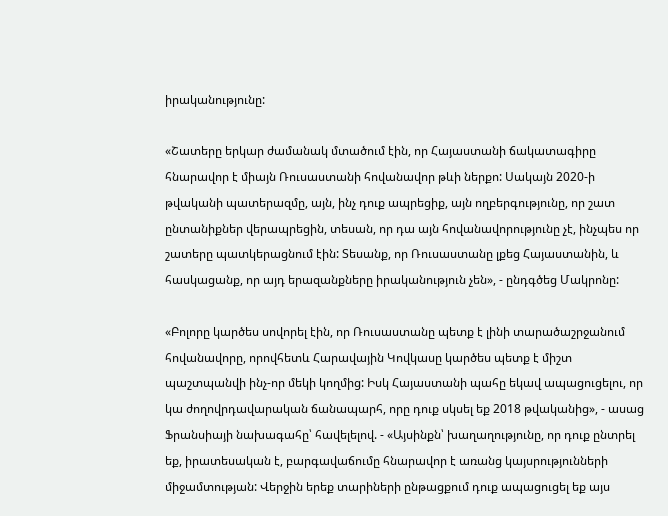իրականությունը:

«Շատերը երկար ժամանակ մտածում էին, որ Հայաստանի ճակատագիրը հնարավոր է միայն Ռուսաստանի հովանավոր թևի ներքո: Սակայն 2020-ի թվականի պատերազմը, այն, ինչ դուք ապրեցիք, այն ողբերգությունը, որ շատ ընտանիքներ վերապրեցին, տեսան, որ դա այն հովանավորությունը չէ, ինչպես որ շատերը պատկերացնում էին: Տեսանք, որ Ռուսաստանը լքեց Հայաստանին, և հասկացանք, որ այդ երազանքները իրականություն չեն», - ընդգծեց Մակրոնը:

«Բոլորը կարծես սովորել էին, որ Ռուսաստանը պետք է լինի տարածաշրջանում հովանավորը, որովհետև Հարավային Կովկասը կարծես պետք է միշտ պաշտպանվի ինչ-որ մեկի կողմից: Իսկ Հայաստանի պահը եկավ ապացուցելու, որ կա ժողովրդավարական ճանապարհ, որը դուք սկսել եք 2018 թվականից», - ասաց Ֆրանսիայի նախագահը՝ հավելելով. - «Այսինքն՝ խաղաղությունը, որ դուք ընտրել եք, իրատեսական է, բարգավաճումը հնարավոր է առանց կայսրությունների միջամտության: Վերջին երեք տարիների ընթացքում դուք ապացուցել եք այս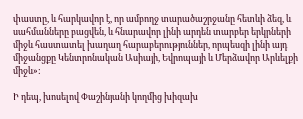փաստը, և հարկավոր է, որ ամբողջ տարածաշրջանը հետևի ձեզ, և սահմանները բացվեն, և հնարավոր լինի արդեն տարբեր երկրների միջև հաստատել խաղաղ հարաբերություններ, որպեսզի լինի այդ միջանցքը Կենտրոնական Ասիայի, Եվրոպայի և Մերձավոր Արևելքի միջև»:

Ի դեպ, խոսելով Փաշինյանի կողմից խիզախ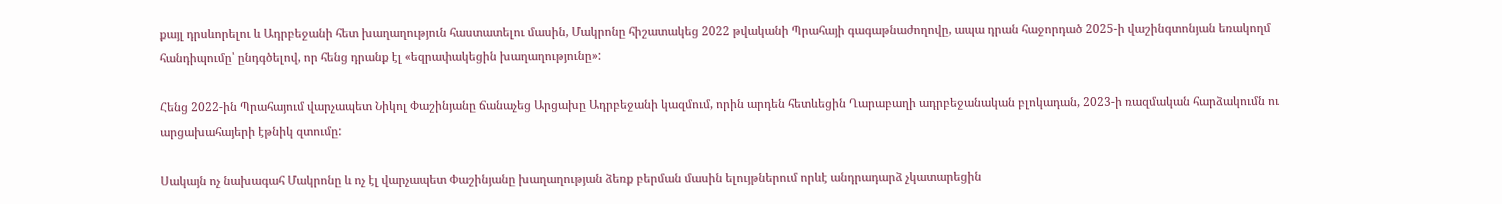քայլ դրսևորելու և Ադրբեջանի հետ խաղաղություն հաստատելու մասին, Մակրոնը հիշատակեց 2022 թվականի Պրահայի գագաթնաժողովը, ապա դրան հաջորդած 2025-ի վաշինգտոնյան եռակողմ հանդիպումը՝ ընդգծելով, որ հենց դրանք էլ «եզրափակեցին խաղաղությունը»:

Հենց 2022-ին Պրահայում վարչապետ Նիկոլ Փաշինյանը ճանաչեց Արցախը Ադրբեջանի կազմում, որին արդեն հետևեցին Ղարաբաղի ադրբեջանական բլոկադան, 2023-ի ռազմական հարձակումն ու արցախահայերի էթնիկ զտումը:

Սակայն ոչ նախագահ Մակրոնը և ոչ էլ վարչապետ Փաշինյանը խաղաղության ձեռք բերման մասին ելույթներում որևէ անդրադարձ չկատարեցին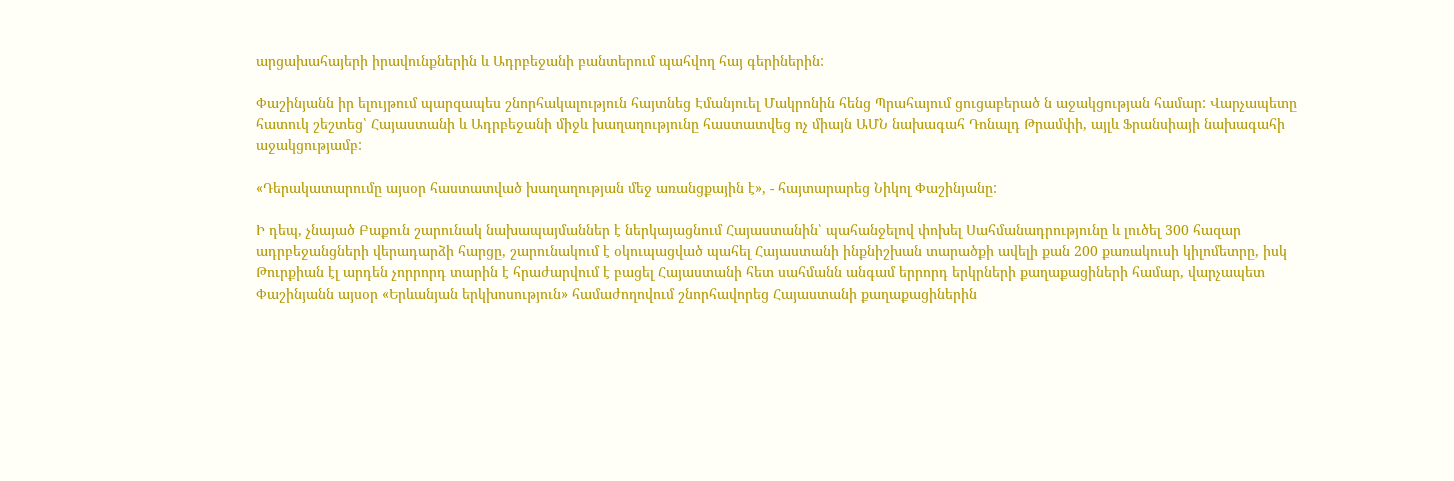արցախահայերի իրավունքներին և Ադրբեջանի բանտերում պահվող հայ գերիներին:

Փաշինյանն իր ելույթում պարզապես շնորհակալություն հայտնեց Էմանյուել Մակրոնին հենց Պրահայում ցուցաբերած ն աջակցության համար: Վարչապետը հատուկ շեշտեց՝ Հայաստանի և Ադրբեջանի միջև խաղաղությունը հաստատվեց ոչ միայն ԱՄՆ նախագահ Դոնալդ Թրամփի, այլև Ֆրանսիայի նախագահի աջակցությամբ:

«Դերակատարումը այսօր հաստատված խաղաղության մեջ առանցքային է», - հայտարարեց Նիկոլ Փաշինյանը:

Ի դեպ, չնայած Բաքուն շարունակ նախապայմաններ է ներկայացնում Հայաստանին՝ պահանջելով փոխել Սահմանադրությունը և լուծել 300 հազար ադրբեջանցների վերադարձի հարցը, շարունակում է օկուպացված պահել Հայաստանի ինքնիշխան տարածքի ավելի քան 200 քառակուսի կիլոմետրը, իսկ Թուրքիան էլ արդեն չորրորդ տարին է հրաժարվում է բացել Հայաստանի հետ սահմանն անգամ երրորդ երկրների քաղաքացիների համար, վարչապետ Փաշինյանն այսօր «Երևանյան երկխոսություն» համաժողովում շնորհավորեց Հայաստանի քաղաքացիներին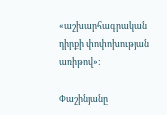«աշխարհագրական դիրքի փոփոխության առիթով»:

Փաշինյանը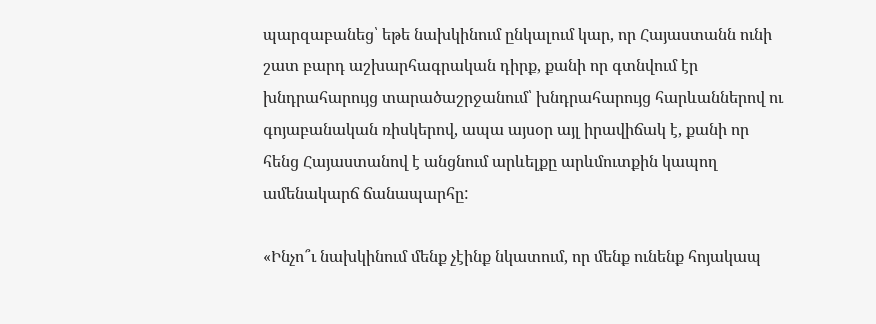պարզաբանեց՝ եթե նախկինում ընկալում կար, որ Հայաստանն ունի շատ բարդ աշխարհագրական դիրք, քանի որ գտնվում էր խնդրահարույց տարածաշրջանում՝ խնդրահարույց հարևաններով ու գոյաբանական ռիսկերով, ապա այսօր այլ իրավիճակ է, քանի որ հենց Հայաստանով է անցնում արևելքը արևմուտքին կապող ամենակարճ ճանապարհը:

«Ինչո՞ւ նախկինում մենք չէինք նկատում, որ մենք ունենք հոյակապ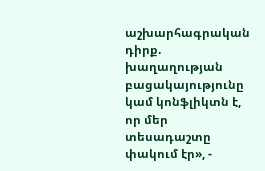աշխարհագրական դիրք. խաղաղության բացակայությունը կամ կոնֆլիկտն է, որ մեր տեսադաշտը փակում էր», -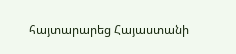հայտարարեց Հայաստանի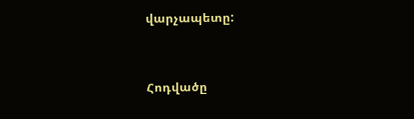վարչապետը:



Հոդվածը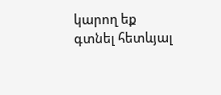կարող եք գտնել հետևյալ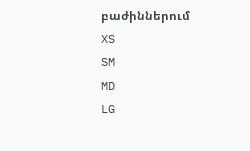բաժիններում
XS
SM
MD
LG